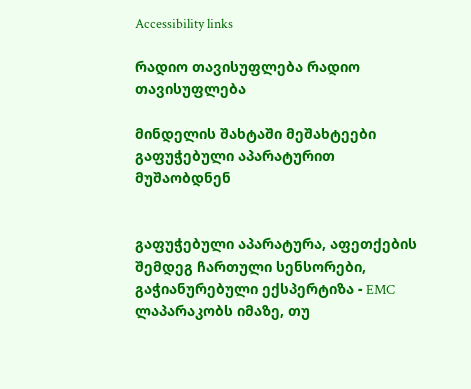Accessibility links

რადიო თავისუფლება რადიო თავისუფლება

მინდელის შახტაში მეშახტეები გაფუჭებული აპარატურით მუშაობდნენ


გაფუჭებული აპარატურა, აფეთქების შემდეგ ჩართული სენსორები, გაჭიანურებული ექსპერტიზა - EMC ლაპარაკობს იმაზე, თუ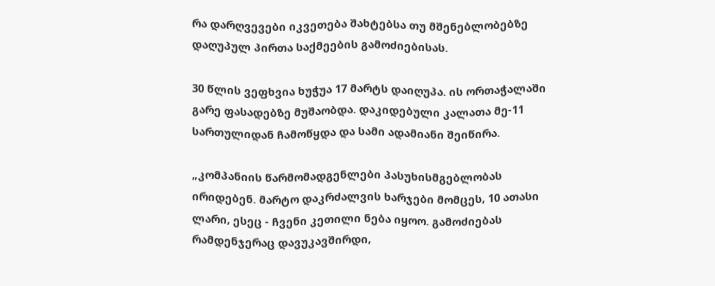რა დარღვევები იკვეთება შახტებსა თუ მშენებლობებზე დაღუპულ პირთა საქმეების გამოძიებისას.

30 წლის ვეფხვია ხუჭუა 17 მარტს დაიღუპა. ის ორთაჭალაში გარე ფასადებზე მუშაობდა. დაკიდებული კალათა მე-11 სართულიდან ჩამოწყდა და სამი ადამიანი შეიწირა.

„კომპანიის წარმომადგენლები პასუხისმგებლობას ირიდებენ. მარტო დაკრძალვის ხარჯები მომცეს, 10 ათასი ლარი, ესეც - ჩვენი კეთილი ნება იყოო. გამოძიებას რამდენჯერაც დავუკავშირდი,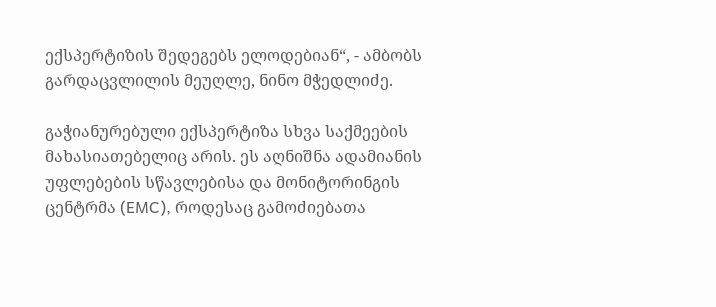ექსპერტიზის შედეგებს ელოდებიან“, - ამბობს გარდაცვლილის მეუღლე, ნინო მჭედლიძე.

გაჭიანურებული ექსპერტიზა სხვა საქმეების მახასიათებელიც არის. ეს აღნიშნა ადამიანის უფლებების სწავლებისა და მონიტორინგის ცენტრმა (EMC), როდესაც გამოძიებათა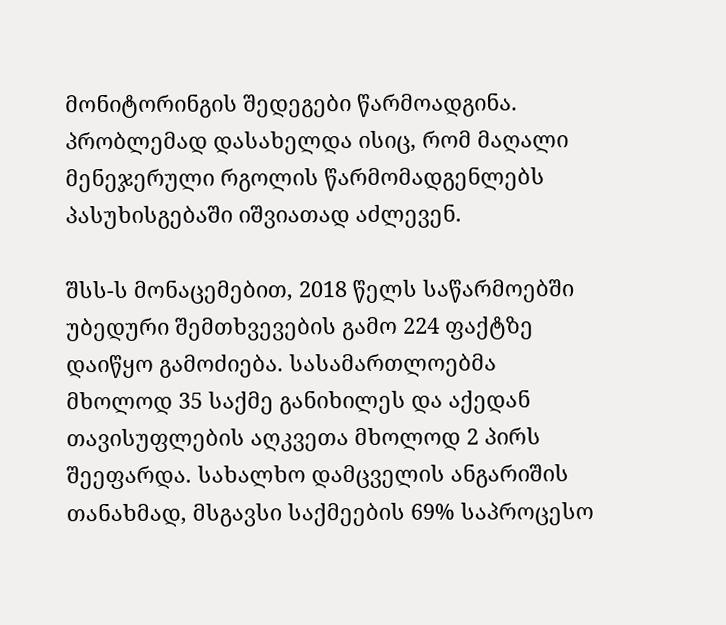მონიტორინგის შედეგები წარმოადგინა. პრობლემად დასახელდა ისიც, რომ მაღალი მენეჯერული რგოლის წარმომადგენლებს პასუხისგებაში იშვიათად აძლევენ.

შსს-ს მონაცემებით, 2018 წელს საწარმოებში უბედური შემთხვევების გამო 224 ფაქტზე დაიწყო გამოძიება. სასამართლოებმა მხოლოდ 35 საქმე განიხილეს და აქედან თავისუფლების აღკვეთა მხოლოდ 2 პირს შეეფარდა. სახალხო დამცველის ანგარიშის თანახმად, მსგავსი საქმეების 69% საპროცესო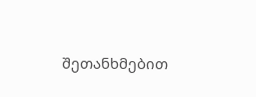შეთანხმებით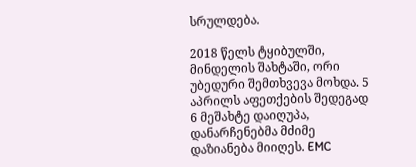სრულდება.

2018 წელს ტყიბულში, მინდელის შახტაში, ორი უბედური შემთხვევა მოხდა. 5 აპრილს აფეთქების შედეგად 6 მეშახტე დაიღუპა, დანარჩენებმა მძიმე დაზიანება მიიღეს. EMC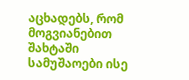აცხადებს, რომ მოგვიანებით შახტაში სამუშაოები ისე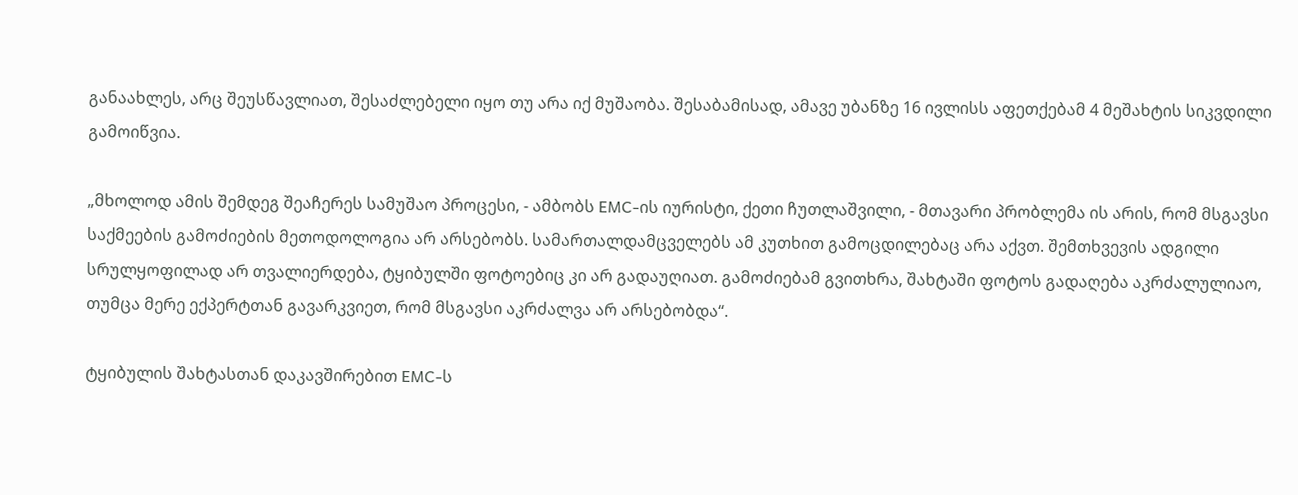განაახლეს, არც შეუსწავლიათ, შესაძლებელი იყო თუ არა იქ მუშაობა. შესაბამისად, ამავე უბანზე 16 ივლისს აფეთქებამ 4 მეშახტის სიკვდილი გამოიწვია.

„მხოლოდ ამის შემდეგ შეაჩერეს სამუშაო პროცესი, - ამბობს EMC-ის იურისტი, ქეთი ჩუთლაშვილი, - მთავარი პრობლემა ის არის, რომ მსგავსი საქმეების გამოძიების მეთოდოლოგია არ არსებობს. სამართალდამცველებს ამ კუთხით გამოცდილებაც არა აქვთ. შემთხვევის ადგილი სრულყოფილად არ თვალიერდება, ტყიბულში ფოტოებიც კი არ გადაუღიათ. გამოძიებამ გვითხრა, შახტაში ფოტოს გადაღება აკრძალულიაო, თუმცა მერე ექპერტთან გავარკვიეთ, რომ მსგავსი აკრძალვა არ არსებობდა“.

ტყიბულის შახტასთან დაკავშირებით EMC-ს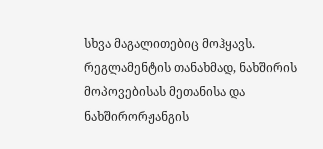სხვა მაგალითებიც მოჰყავს. რეგლამენტის თანახმად, ნახშირის მოპოვებისას მეთანისა და ნახშირორჟანგის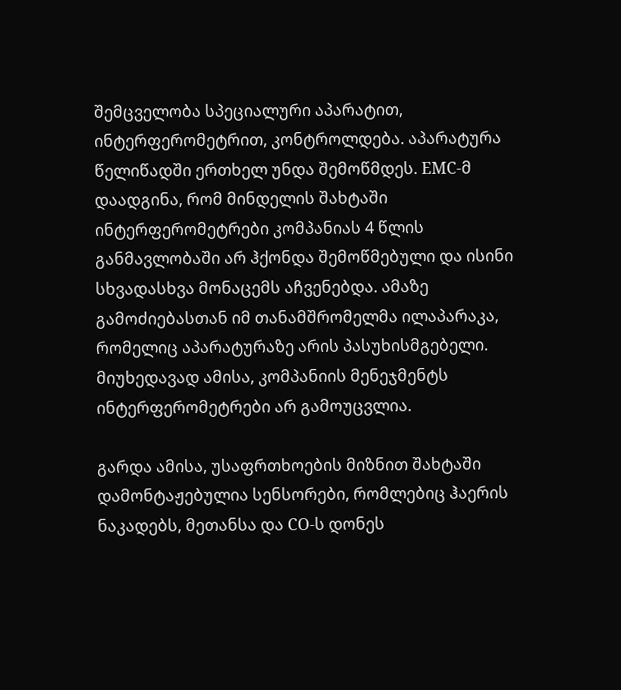შემცველობა სპეციალური აპარატით, ინტერფერომეტრით, კონტროლდება. აპარატურა წელიწადში ერთხელ უნდა შემოწმდეს. EMC-მ დაადგინა, რომ მინდელის შახტაში ინტერფერომეტრები კომპანიას 4 წლის განმავლობაში არ ჰქონდა შემოწმებული და ისინი სხვადასხვა მონაცემს აჩვენებდა. ამაზე გამოძიებასთან იმ თანამშრომელმა ილაპარაკა, რომელიც აპარატურაზე არის პასუხისმგებელი. მიუხედავად ამისა, კომპანიის მენეჯმენტს ინტერფერომეტრები არ გამოუცვლია.

გარდა ამისა, უსაფრთხოების მიზნით შახტაში დამონტაჟებულია სენსორები, რომლებიც ჰაერის ნაკადებს, მეთანსა და CO-ს დონეს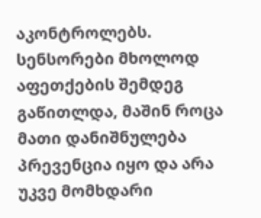აკონტროლებს. სენსორები მხოლოდ აფეთქების შემდეგ გაწითლდა, მაშინ როცა მათი დანიშნულება პრევენცია იყო და არა უკვე მომხდარი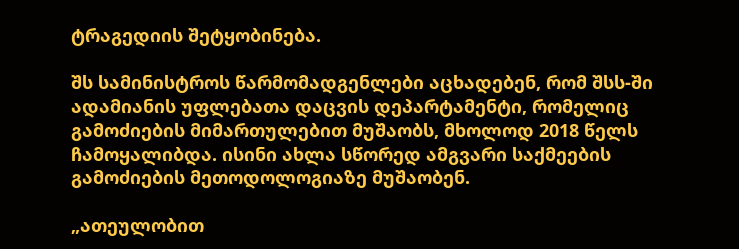ტრაგედიის შეტყობინება.

შს სამინისტროს წარმომადგენლები აცხადებენ, რომ შსს-ში ადამიანის უფლებათა დაცვის დეპარტამენტი, რომელიც გამოძიების მიმართულებით მუშაობს, მხოლოდ 2018 წელს ჩამოყალიბდა. ისინი ახლა სწორედ ამგვარი საქმეების გამოძიების მეთოდოლოგიაზე მუშაობენ.

„ათეულობით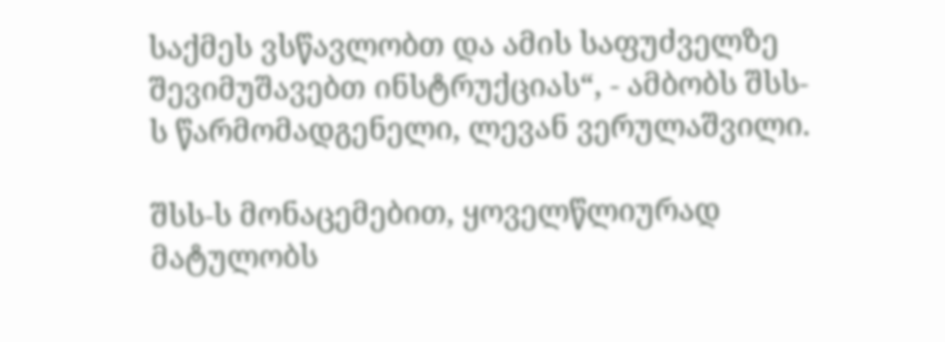საქმეს ვსწავლობთ და ამის საფუძველზე შევიმუშავებთ ინსტრუქციას“, - ამბობს შსს-ს წარმომადგენელი, ლევან ვერულაშვილი.

შსს-ს მონაცემებით, ყოველწლიურად მატულობს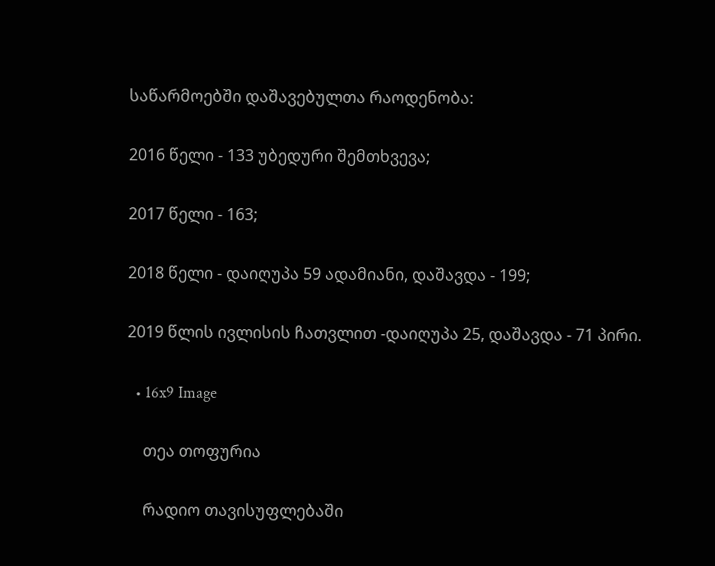საწარმოებში დაშავებულთა რაოდენობა:

2016 წელი - 133 უბედური შემთხვევა;

2017 წელი - 163;

2018 წელი - დაიღუპა 59 ადამიანი, დაშავდა - 199;

2019 წლის ივლისის ჩათვლით -დაიღუპა 25, დაშავდა - 71 პირი.

  • 16x9 Image

    თეა თოფურია

    რადიო თავისუფლებაში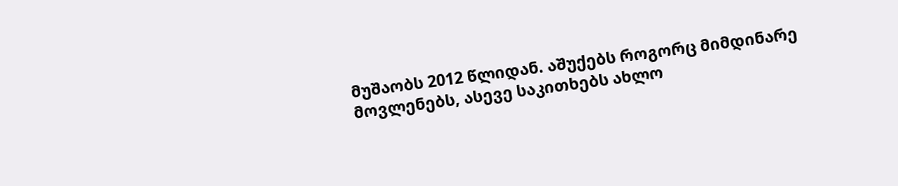მუშაობს 2012 წლიდან. აშუქებს როგორც მიმდინარე მოვლენებს, ასევე საკითხებს ახლო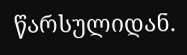წარსულიდან.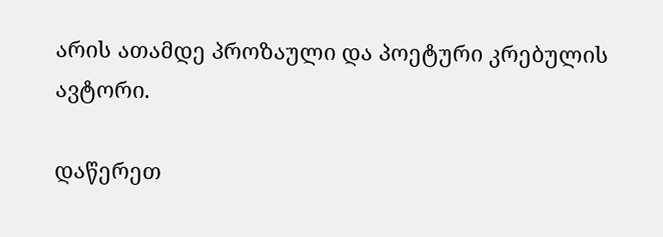არის ათამდე პროზაული და პოეტური კრებულის ავტორი.

დაწერეთ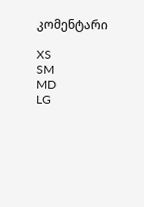კომენტარი

XS
SM
MD
LG